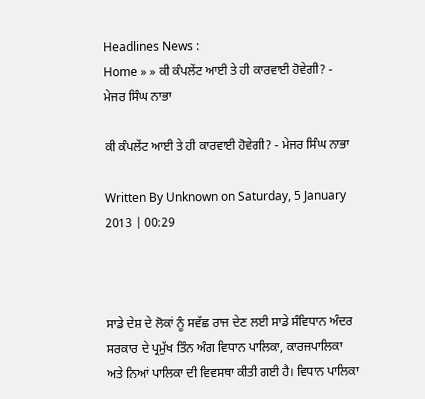Headlines News :
Home » » ਕੀ ਕੰਪਲੇਂਟ ਆਈ ਤੇ ਹੀ ਕਾਰਵਾਈ ਹੋਵੇਗੀ? - ਮੇਜਰ ਸਿੰਘ ਨਾਭਾ

ਕੀ ਕੰਪਲੇਂਟ ਆਈ ਤੇ ਹੀ ਕਾਰਵਾਈ ਹੋਵੇਗੀ? - ਮੇਜਰ ਸਿੰਘ ਨਾਭਾ

Written By Unknown on Saturday, 5 January 2013 | 00:29



ਸਾਡੇ ਦੇਸ਼ ਦੇ ਲੋਕਾਂ ਨੂੰ ਸਵੱਛ ਰਾਜ ਦੇਣ ਲਈ ਸਾਡੇ ਸੰਵਿਧਾਨ ਅੰਦਰ ਸਰਕਾਰ ਦੇ ਪ੍ਰਮੁੱਖ ਤਿੰਨ ਅੰਗ ਵਿਧਾਨ ਪਾਲਿਕਾ, ਕਾਰਜਪਾਲਿਕਾ ਅਤੇ ਨਿਆਂ ਪਾਲਿਕਾ ਦੀ ਵਿਵਸਥਾ ਕੀਤੀ ਗਈ ਹੈ। ਵਿਧਾਨ ਪਾਲਿਕਾ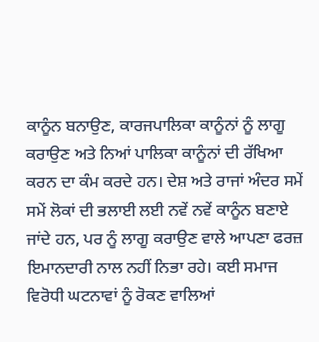ਕਾਨੂੰਨ ਬਨਾਉਣ, ਕਾਰਜਪਾਲਿਕਾ ਕਾਨੂੰਨਾਂ ਨੂੰ ਲਾਗੂ ਕਰਾਉਣ ਅਤੇ ਨਿਆਂ ਪਾਲਿਕਾ ਕਾਨੂੰਨਾਂ ਦੀ ਰੱਖਿਆ ਕਰਨ ਦਾ ਕੰਮ ਕਰਦੇ ਹਨ। ਦੇਸ਼ ਅਤੇ ਰਾਜਾਂ ਅੰਦਰ ਸਮੇਂ ਸਮੇਂ ਲੋਕਾਂ ਦੀ ਭਲਾਈ ਲਈ ਨਵੇਂ ਨਵੇਂ ਕਾਨੂੰਨ ਬਣਾਏ ਜਾਂਦੇ ਹਨ, ਪਰ ਨੂੰ ਲਾਗੂ ਕਰਾਉਣ ਵਾਲੇ ਆਪਣਾ ਫਰਜ਼ ਇਮਾਨਦਾਰੀ ਨਾਲ ਨਹੀਂ ਨਿਭਾ ਰਹੇ। ਕਈ ਸਮਾਜ ਵਿਰੋਧੀ ਘਟਨਾਵਾਂ ਨੂੰ ਰੋਕਣ ਵਾਲਿਆਂ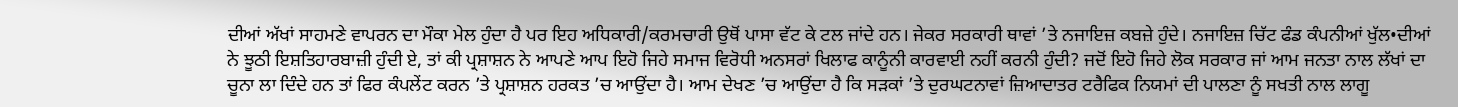ਦੀਆਂ ਅੱਖਾਂ ਸਾਹਮਣੇ ਵਾਪਰਨ ਦਾ ਮੌਕਾ ਮੇਲ ਹੁੰਦਾ ਹੈ ਪਰ ਇਹ ਅਧਿਕਾਰੀ/ਕਰਮਚਾਰੀ ਉਥੋਂ ਪਾਸਾ ਵੱਟ ਕੇ ਟਲ ਜਾਂਦੇ ਹਨ। ਜੇਕਰ ਸਰਕਾਰੀ ਥਾਵਾਂ ’ਤੇ ਨਜਾਇਜ਼ ਕਬਜ਼ੇ ਹੁੰਦੇ। ਨਜਾਇਜ਼ ਚਿੱਟ ਫੰਡ ਕੰਪਨੀਆਂ ਖੁੱਲ•ਦੀਆਂ ਨੇ ਝੂਠੀ ਇਸ਼ਤਿਹਾਰਬਾਜ਼ੀ ਹੁੰਦੀ ਏ, ਤਾਂ ਕੀ ਪ੍ਰਸ਼ਾਸ਼ਨ ਨੇ ਆਪਣੇ ਆਪ ਇਹੋ ਜਿਹੇ ਸਮਾਜ ਵਿਰੋਧੀ ਅਨਸਰਾਂ ਖਿਲਾਫ ਕਾਨੂੰਨੀ ਕਾਰਵਾਈ ਨਹੀਂ ਕਰਨੀ ਹੁੰਦੀ? ਜਦੋਂ ਇਹੋ ਜਿਹੇ ਲੋਕ ਸਰਕਾਰ ਜਾਂ ਆਮ ਜਨਤਾ ਨਾਲ ਲੱਖਾਂ ਦਾ ਚੂਨਾ ਲਾ ਦਿੰਦੇ ਹਨ ਤਾਂ ਫਿਰ ਕੰਪਲੇਂਟ ਕਰਨ ’ਤੇ ਪ੍ਰਸ਼ਾਸ਼ਨ ਹਰਕਤ ’ਚ ਆਉਂਦਾ ਹੈ। ਆਮ ਦੇਖਣ ’ਚ ਆਉਂਦਾ ਹੈ ਕਿ ਸੜਕਾਂ ’ਤੇ ਦੁਰਘਟਨਾਵਾਂ ਜ਼ਿਆਦਾਤਰ ਟਰੈਫਿਕ ਨਿਯਮਾਂ ਦੀ ਪਾਲਣਾ ਨੂੰ ਸਖਤੀ ਨਾਲ ਲਾਗੂ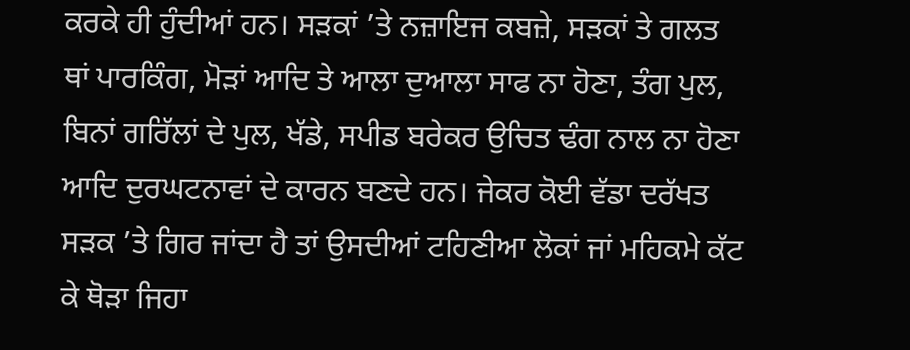ਕਰਕੇ ਹੀ ਹੁੰਦੀਆਂ ਹਨ। ਸੜਕਾਂ ’ਤੇ ਨਜ਼ਾਇਜ ਕਬਜ਼ੇ, ਸੜਕਾਂ ਤੇ ਗਲਤ ਥਾਂ ਪਾਰਕਿੰਗ, ਮੋੜਾਂ ਆਦਿ ਤੇ ਆਲਾ ਦੁਆਲਾ ਸਾਫ ਨਾ ਹੋਣਾ, ਤੰਗ ਪੁਲ, ਬਿਨਾਂ ਗਰਿੱਲਾਂ ਦੇ ਪੁਲ, ਖੱਡੇ, ਸਪੀਡ ਬਰੇਕਰ ਉਚਿਤ ਢੰਗ ਨਾਲ ਨਾ ਹੋਣਾ ਆਦਿ ਦੁਰਘਟਨਾਵਾਂ ਦੇ ਕਾਰਨ ਬਣਦੇ ਹਨ। ਜੇਕਰ ਕੋਈ ਵੱਡਾ ਦਰੱਖਤ ਸੜਕ ’ਤੇ ਗਿਰ ਜਾਂਦਾ ਹੈ ਤਾਂ ਉਸਦੀਆਂ ਟਹਿਣੀਆ ਲੋਕਾਂ ਜਾਂ ਮਹਿਕਮੇ ਕੱਟ ਕੇ ਥੋੜਾ ਜਿਹਾ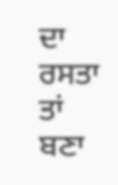ਦਾ ਰਸਤਾ ਤਾਂ ਬਣਾ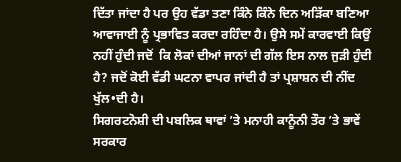ਦਿੱਤਾ ਜਾਂਦਾ ਹੈ ਪਰ ਉਹ ਵੱਡਾ ਤਣਾ ਕਿੰਨੇ ਕਿੰਨੇ ਦਿਨ ਅੜਿੱਕਾ ਬਣਿਆ ਆਵਾਜਾਈ ਨੂੰ ਪ੍ਰਭਾਵਿਤ ਕਰਦਾ ਰਹਿੰਦਾ ਹੈ। ਉਸੇ ਸਮੇਂ ਕਾਰਵਾਈ ਕਿਉਂ ਨਹੀਂ ਹੁੰਦੀ ਜਦੋਂ  ਕਿ ਲੋਕਾਂ ਦੀਆਂ ਜਾਨਾਂ ਦੀ ਗੱਲ ਇਸ ਨਾਲ ਜੁੜੀ ਹੁੰਦੀ ਹੈ? ਜਦੋਂ ਕੋਈ ਵੱਡੀ ਘਟਨਾ ਵਾਪਰ ਜਾਂਦੀ ਹੈ ਤਾਂ ਪ੍ਰਸ਼ਾਸ਼ਨ ਦੀ ਨੀਂਦ ਖੁੱਲ•ਦੀ ਹੈ।
ਸਿਗਰਟਨੋਸ਼ੀ ਦੀ ਪਬਲਿਕ ਥਾਵਾਂ ’ਤੇ ਮਨਾਹੀ ਕਾਨੂੰਨੀ ਤੌਰ ’ਤੇ ਭਾਵੇਂ ਸਰਕਾਰ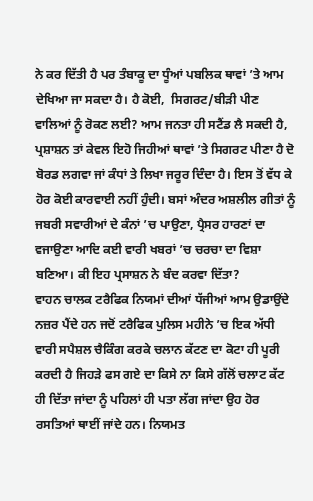ਨੇ ਕਰ ਦਿੱਤੀ ਹੈ ਪਰ ਤੰਬਾਕੂ ਦਾ ਧੂੰਆਂ ਪਬਲਿਕ ਥਾਵਾਂ ’ਤੇ ਆਮ ਦੇਖਿਆ ਜਾ ਸਕਦਾ ਹੈ। ਹੈ ਕੋਈ,  ਸਿਗਰਟ/ਬੀੜੀ ਪੀਣ ਵਾਲਿਆਂ ਨੂੰ ਰੋਕਣ ਲਈ? ਆਮ ਜਨਤਾ ਹੀ ਸਟੈਂਡ ਲੈ ਸਕਦੀ ਹੈ, ਪ੍ਰਸ਼ਾਸ਼ਨ ਤਾਂ ਕੇਵਲ ਇਹੋ ਜਿਹੀਆਂ ਥਾਵਾਂ ’ਤੇ ਸਿਗਰਟ ਪੀਣਾ ਹੈ ਦੋ ਬੋਰਡ ਲਗਵਾ ਜਾਂ ਕੰਧਾਂ ਤੇ ਲਿਖਾ ਜਰੂਰ ਦਿੰਦਾ ਹੈ। ਇਸ ਤੋਂ ਵੱਧ ਕੇ ਹੋਰ ਕੋਈ ਕਾਰਵਾਈ ਨਹੀਂ ਹੁੰਦੀ। ਬਸਾਂ ਅੰਦਰ ਅਸ਼ਲੀਲ ਗੀਤਾਂ ਨੂੰ ਜਬਰੀ ਸਵਾਰੀਆਂ ਦੇ ਕੰਨਾਂ ’ਚ ਪਾਉਣਾ, ਪ੍ਰੈਸਰ ਹਾਰਣਾਂ ਦਾ ਵਜਾਉਣਾ ਆਦਿ ਕਈ ਵਾਰੀ ਖਬਰਾਂ ’ਚ ਚਰਚਾ ਦਾ ਵਿਸ਼ਾ ਬਣਿਆ। ਕੀ ਇਹ ਪ੍ਰਸਾਸ਼ਨ ਨੇ ਬੰਦ ਕਰਵਾ ਦਿੱਤਾ?
ਵਾਹਨ ਚਾਲਕ ਟਰੈਫਿਕ ਨਿਯਮਾਂ ਦੀਆਂ ਧੱਜੀਆਂ ਆਮ ਉਡਾਉਂਦੇ ਨਜ਼ਰ ਪੈਂਦੇ ਹਨ ਜਦੋਂ ਟਰੈਫਿਕ ਪੁਲਿਸ ਮਹੀਨੇ ’ਚ ਇਕ ਅੱਧੀ ਵਾਰੀ ਸਪੈਸ਼ਲ ਚੈਕਿੰਗ ਕਰਕੇ ਚਲਾਨ ਕੱਟਣ ਦਾ ਕੋਟਾ ਹੀ ਪੂਰੀ ਕਰਦੀ ਹੈ ਜਿਹੜੇ ਫਸ ਗਏ ਦਾ ਕਿਸੇ ਨਾ ਕਿਸੇ ਗੱਲੋਂ ਚਲਾਟ ਕੱਟ ਹੀ ਦਿੱਤਾ ਜਾਂਦਾ ਨੂੰ ਪਹਿਲਾਂ ਹੀ ਪਤਾ ਲੱਗ ਜਾਂਦਾ ਉਹ ਹੋਰ ਰਸਤਿਆਂ ਥਾਈਂ ਜਾਂਦੇ ਹਨ। ਨਿਯਮਤ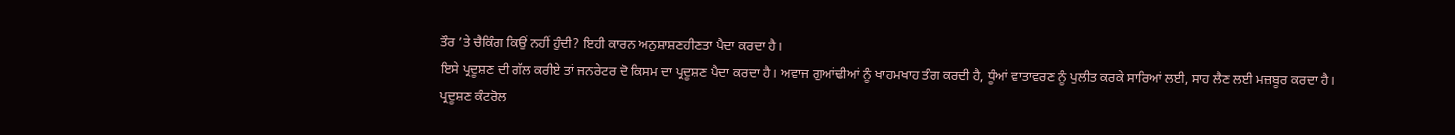ਤੌਰ ’ਤੇ ਚੈਕਿੰਗ ਕਿਉਂ ਨਹੀਂ ਹੁੰਦੀ? ਇਹੀ ਕਾਰਨ ਅਨੁਸ਼ਾਸ਼ਣਹੀਣਤਾ ਪੈਦਾ ਕਰਦਾ ਹੈ।
ਇਸੇ ਪ੍ਰਦੂਸ਼ਣ ਦੀ ਗੱਲ ਕਰੀਏ ਤਾਂ ਜਨਰੇਟਰ ਦੋ ਕਿਸਮ ਦਾ ਪ੍ਰਦੂਸ਼ਣ ਪੈਦਾ ਕਰਦਾ ਹੈ। ਅਵਾਜ ਗੁਆਂਢੀਆਂ ਨੂੰ ਖਾਹਮਖਾਹ ਤੰਗ ਕਰਦੀ ਹੈ, ਧੂੰਆਂ ਵਾਤਾਵਰਣ ਨੂੰ ਪੁਲੀਤ ਕਰਕੇ ਸਾਰਿਆਂ ਲਈ, ਸਾਹ ਲੈਣ ਲਈ ਮਜ਼ਬੂਰ ਕਰਦਾ ਹੈ। ਪ੍ਰਦੂਸ਼ਣ ਕੰਟਰੋਲ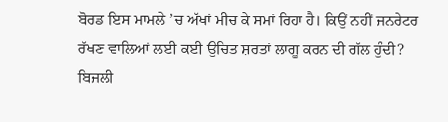ਬੋਰਡ ਇਸ ਮਾਮਲੇ ’ਚ ਅੱਖਾਂ ਮੀਚ ਕੇ ਸਮਾਂ ਰਿਹਾ ਹੈ। ਕਿਉਂ ਨਹੀਂ ਜਨਰੇਟਰ ਰੱਖਣ ਵਾਲਿਆਂ ਲਈ ਕਈ ਉਚਿਤ ਸ਼ਰਤਾਂ ਲਾਗੂ ਕਰਨ ਦੀ ਗੱਲ ਹੁੰਦੀ? ਬਿਜਲੀ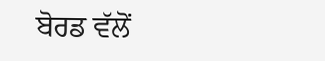ਬੋਰਡ ਵੱਲੋਂ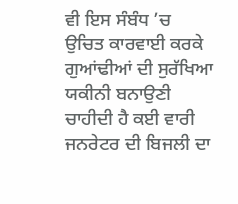ਵੀ ਇਸ ਸੰਬੰਧ ’ਚ ਉਚਿਤ ਕਾਰਵਾਈ ਕਰਕੇ ਗੁਆਂਢੀਆਂ ਦੀ ਸੁਰੱਖਿਆ ਯਕੀਨੀ ਬਨਾਉਣੀ ਚਾਹੀਦੀ ਹੈ ਕਈ ਵਾਰੀ ਜਨਰੇਟਰ ਦੀ ਬਿਜਲੀ ਦਾ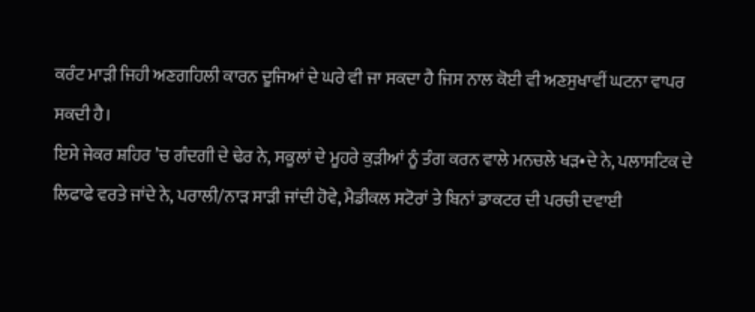ਕਰੰਟ ਮਾੜੀ ਜਿਹੀ ਅਣਗਹਿਲੀ ਕਾਰਨ ਦੂਜਿਆਂ ਦੇ ਘਰੇ ਵੀ ਜਾ ਸਕਦਾ ਹੈ ਜਿਸ ਨਾਲ ਕੋਈ ਵੀ ਅਣਸੁਖਾਵੀਂ ਘਟਨਾ ਵਾਪਰ ਸਕਦੀ ਹੈ।
ਇਸੇ ਜੇਕਰ ਸ਼ਹਿਰ ’ਚ ਗੰਦਗੀ ਦੇ ਢੇਰ ਨੇ, ਸਕੂਲਾਂ ਦੇ ਮੂਹਰੇ ਕੁੜੀਆਂ ਨੂੰ ਤੰਗ ਕਰਨ ਵਾਲੇ ਮਨਚਲੇ ਖੜ•ਦੇ ਨੇ, ਪਲਾਸਟਿਕ ਦੇ ਲਿਫਾਫੇ ਵਰਤੇ ਜਾਂਦੇ ਨੇ, ਪਰਾਲੀ/ਨਾੜ ਸਾੜੀ ਜਾਂਦੀ ਹੋਵੇ, ਮੈਡੀਕਲ ਸਟੋਰਾਂ ਤੇ ਬਿਨਾਂ ਡਾਕਟਰ ਦੀ ਪਰਚੀ ਦਵਾਈ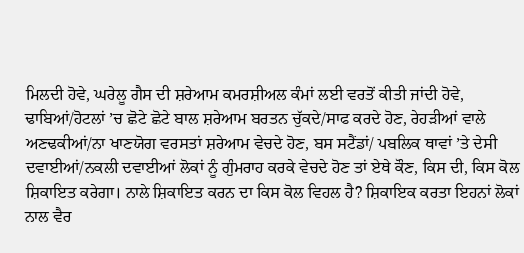ਮਿਲਦੀ ਹੋਵੇ, ਘਰੇਲੂ ਗੈਸ ਦੀ ਸ਼ਰੇਆਮ ਕਮਰਸ਼ੀਅਲ ਕੰਮਾਂ ਲਈ ਵਰਤੋਂ ਕੀਤੀ ਜਾਂਦੀ ਹੋਵੇ, ਢਾਬਿਆਂ/ਹੋਟਲਾਂ ’ਚ ਛੋਟੇ ਛੋਟੇ ਬਾਲ ਸ਼ਰੇਆਮ ਬਰਤਨ ਚੁੱਕਦੇ/ਸਾਫ ਕਰਦੇ ਹੋਣ, ਰੇਹੜੀਆਂ ਵਾਲੇ ਅਣਢਕੀਆਂ/ਨਾ ਖਾਣਯੋਗ ਵਰਸਤਾਂ ਸ਼ਰੇਆਮ ਵੇਚਦੇ ਹੋਣ, ਬਸ ਸਟੈਂਡਾਂ/ ਪਬਲਿਕ ਥਾਵਾਂ ’ਤੇ ਦੇਸੀ ਦਵਾਈਆਂ/ਨਕਲੀ ਦਵਾਈਆਂ ਲੋਕਾਂ ਨੂੰ ਗੁੰਮਰਾਹ ਕਰਕੇ ਵੇਚਦੇ ਹੋਣ ਤਾਂ ਏਥੇ ਕੌਣ, ਕਿਸ ਦੀ, ਕਿਸ ਕੋਲ ਸ਼ਿਕਾਇਤ ਕਰੇਗਾ। ਨਾਲੇ ਸ਼ਿਕਾਇਤ ਕਰਨ ਦਾ ਕਿਸ ਕੋਲ ਵਿਹਲ ਹੈ? ਸ਼ਿਕਾਇਕ ਕਰਤਾ ਇਹਨਾਂ ਲੋਕਾਂ ਨਾਲ ਵੈਰ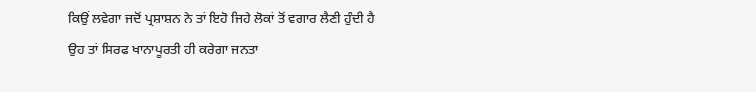ਕਿਉਂ ਲਵੇਗਾ ਜਦੋਂ ਪ੍ਰਸ਼ਾਸ਼ਨ ਨੇ ਤਾਂ ਇਹੋ ਜਿਹੇ ਲੋਕਾਂ ਤੋਂ ਵਗਾਰ ਲੈਣੀ ਹੁੰਦੀ ਹੈ ਉਹ ਤਾਂ ਸਿਰਫ ਖਾਨਾਪੂਰਤੀ ਹੀ ਕਰੇਗਾ ਜਨਤਾ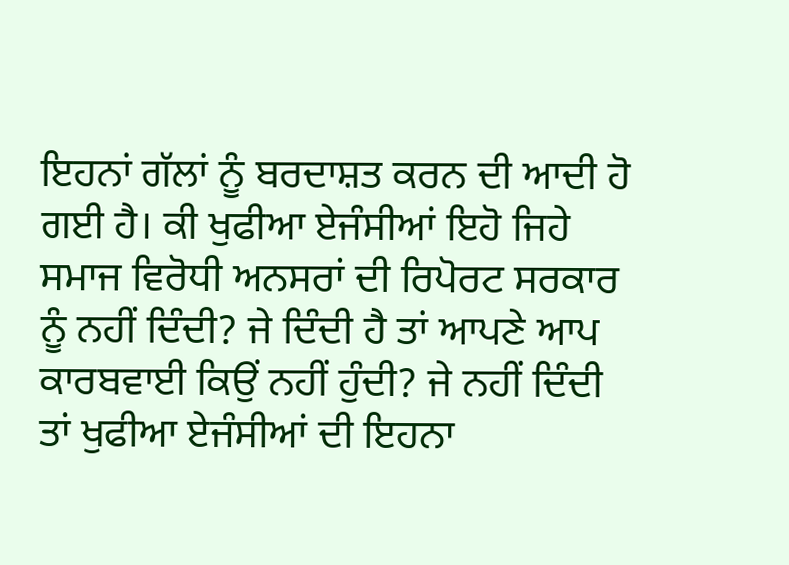ਇਹਨਾਂ ਗੱਲਾਂ ਨੂੰ ਬਰਦਾਸ਼ਤ ਕਰਨ ਦੀ ਆਦੀ ਹੋ ਗਈ ਹੈ। ਕੀ ਖੁਫੀਆ ਏਜੰਸੀਆਂ ਇਹੋ ਜਿਹੇ ਸਮਾਜ ਵਿਰੋਧੀ ਅਨਸਰਾਂ ਦੀ ਰਿਪੋਰਟ ਸਰਕਾਰ ਨੂੰ ਨਹੀਂ ਦਿੰਦੀ? ਜੇ ਦਿੰਦੀ ਹੈ ਤਾਂ ਆਪਣੇ ਆਪ ਕਾਰਬਵਾਈ ਕਿਉਂ ਨਹੀਂ ਹੁੰਦੀ? ਜੇ ਨਹੀਂ ਦਿੰਦੀ ਤਾਂ ਖੁਫੀਆ ਏਜੰਸੀਆਂ ਦੀ ਇਹਨਾ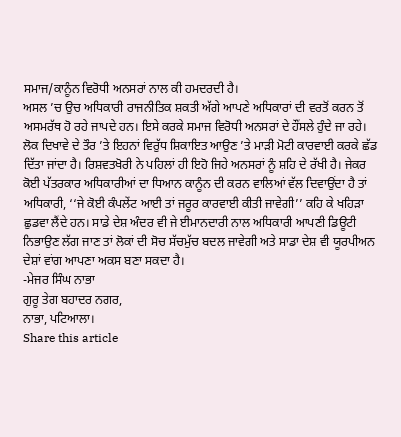ਸਮਾਜ/ਕਾਨੂੰਨ ਵਿਰੋਧੀ ਅਨਸਰਾਂ ਨਾਲ ਕੀ ਹਮਦਰਦੀ ਹੈ।
ਅਸਲ ’ਚ ਉਚ ਅਧਿਕਾਰੀ ਰਾਜਨੀਤਿਕ ਸ਼ਕਤੀ ਅੱਗੇ ਆਪਣੇ ਅਧਿਕਾਰਾਂ ਦੀ ਵਰਤੋਂ ਕਰਨ ਤੋਂ ਅਸਮਰੱਥ ਹੋ ਰਹੇ ਜਾਪਦੇ ਹਨ। ਇਸੇ ਕਰਕੇ ਸਮਾਜ ਵਿਰੋਧੀ ਅਨਸਰਾਂ ਦੇ ਹੌਂਸਲੇ ਹੁੰਦੇ ਜਾ ਰਹੇ। ਲੋਕ ਦਿਖਾਵੇ ਦੇ ਤੌਰ ’ਤੇ ਇਹਨਾਂ ਵਿਰੁੱਧ ਸ਼ਿਕਾਇਤ ਆਉਣ ’ਤੇ ਮਾੜੀ ਮੋਟੀ ਕਾਰਵਾਈ ਕਰਕੇ ਛੱਡ ਦਿੱਤਾ ਜਾਂਦਾ ਹੈ। ਰਿਸ਼ਵਤਖੋਰੀ ਨੇ ਪਹਿਲਾਂ ਹੀ ਇਹੋ ਜਿਹੇ ਅਨਸਰਾਂ ਨੂੰ ਸ਼ਹਿ ਦੇ ਰੱਖੀ ਹੈ। ਜੇਕਰ ਕੋਈ ਪੱਤਰਕਾਰ ਅਧਿਕਾਰੀਆਂ ਦਾ ਧਿਆਨ ਕਾਨੂੰਨ ਦੀ ਕਰਨ ਵਾਲਿਆਂ ਵੱਲ ਦਿਵਾਉਂਦਾ ਹੈ ਤਾਂ ਅਧਿਕਾਰੀ, ‘‘ਜੇ ਕੋਈ ਕੰਪਲੇਂਟ ਆਈ ਤਾਂ ਜਰੂਰ ਕਾਰਵਾਈ ਕੀਤੀ ਜਾਵੇਗੀ’’ ਕਹਿ ਕੇ ਖਹਿੜਾ ਛੁਡਵਾ ਲੈਂਦੇ ਹਨ। ਸਾਡੇ ਦੇਸ਼ ਅੰਦਰ ਵੀ ਜੇ ਈਮਾਨਦਾਰੀ ਨਾਲ ਅਧਿਕਾਰੀ ਆਪਣੀ ਡਿਊਟੀ ਨਿਭਾਉਣ ਲੱਗ ਜਾਣ ਤਾਂ ਲੋਕਾਂ ਦੀ ਸੋਚ ਸੱਚਮੁੱਚ ਬਦਲ ਜਾਵੇਗੀ ਅਤੇ ਸਾਡਾ ਦੇਸ਼ ਵੀ ਯੂਰਪੀਅਨ ਦੇਸ਼ਾਂ ਵਾਂਗ ਆਪਣਾ ਅਕਸ ਬਣਾ ਸਕਦਾ ਹੈ।
-ਮੇਜਰ ਸਿੰਘ ਨਾਭਾ
ਗੁਰੂ ਤੇਗ ਬਹਾਦਰ ਨਗਰ,
ਨਾਭਾ, ਪਟਿਆਲਾ।
Share this article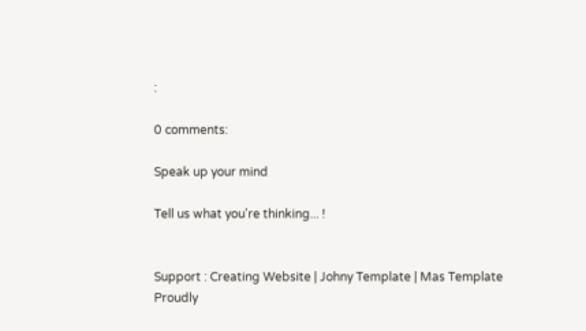:

0 comments:

Speak up your mind

Tell us what you're thinking... !


Support : Creating Website | Johny Template | Mas Template
Proudly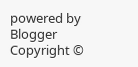powered by Blogger
Copyright ©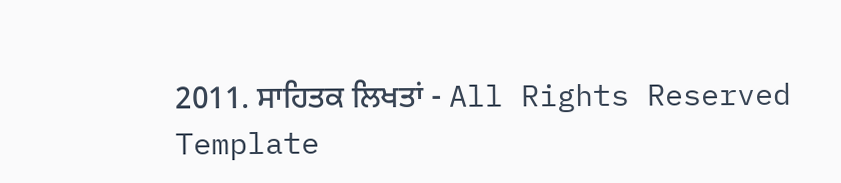2011. ਸਾਹਿਤਕ ਲਿਖਤਾਂ - All Rights Reserved
Template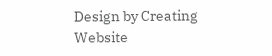Design by Creating Website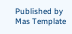Published by Mas Template